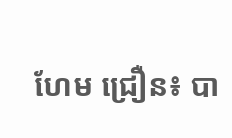ហែម ជ្រឿន៖ បា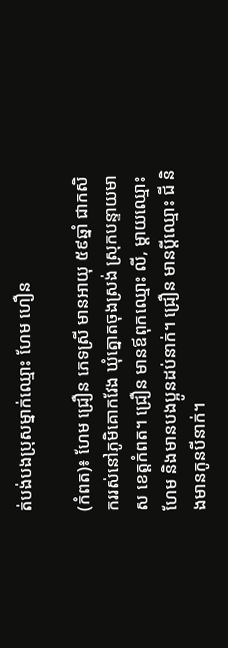ត់បង់បងប្រុសម្នាក់ឈ្មោះ ហែម ហឿន

(កំពត)៖ ហែម ជ្រឿន ភេទស្រី មានអាយុ ៥៩ឆ្នាំ ជាកសិកររស់នៅភូមិគោកវែង ឃុំត្នោតចុងស្រង់ ស្រុកបន្ទាយមាស ខេត្តកំពត។ ជ្រឿន មានឪពុកឈ្មោះ លី, ម្ដាយឈ្មោះ ហែម និងមានបងប្អូនដប់នាក់។ ជ្រឿន មានប្តីឈ្មោះ ជី និងមានកូនបីនាក់។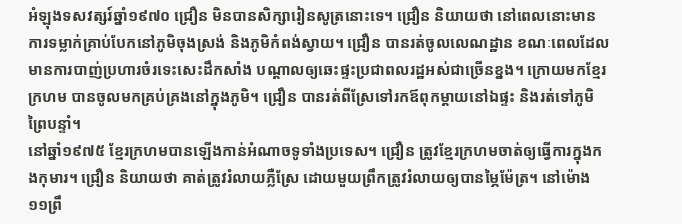អំឡុងទសវត្សរ៍ឆ្នាំ១៩៧០ ជ្រឿន មិនបានសិក្សារៀនសូត្រនោះទេ។ ជ្រឿន និយាយថា នៅពេលនោះមានការទម្លាក់គ្រាប់បែកនៅភូមិចុងស្រង់ និងភូមិកំពង់ស្វាយ។ ជ្រឿន បានរត់ចូលលេណដ្ឋាន ខណៈពេលដែលមានការបាញ់ប្រហារចំរទេះសេះដឹកសាំង បណ្ដាលឲ្យឆេះផ្ទះប្រជាពលរដ្ឋអស់ជាច្រើនខ្នង។ ក្រោយមកខ្មែរក្រហម បានចូលមកគ្រប់គ្រងនៅក្នុងភូមិ។ ជ្រឿន បានរត់ពីស្រែទៅរកឪពុកម្ដាយនៅឯផ្ទះ និងរត់ទៅភូមិព្រៃបន្ទាំ។
នៅឆ្នាំ១៩៧៥ ខ្មែរក្រហមបានឡើងកាន់អំណាចទូទាំងប្រទេស។ ជ្រឿន ត្រូវខ្មែរក្រហមចាត់ឲ្យធ្វើការក្នុងកងកុមារ។ ជ្រឿន និយាយថា គាត់ត្រូវរំលាយភ្លឺស្រែ ដោយមួយព្រឹកត្រូវរំលាយឲ្យបានម្ភៃម៉ែត្រ។ នៅម៉ោង១១ព្រឹ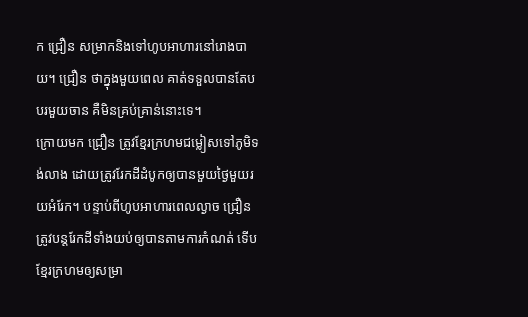ក ជ្រឿន សម្រាកនិងទៅហូបអាហារនៅរោងបាយ។ ជ្រឿន ថាក្នុងមួយពេល គាត់ទទួលបានតែបបរមួយចាន គឺមិនគ្រប់គ្រាន់នោះទេ។
ក្រោយមក ជ្រឿន ត្រូវខ្មែរក្រហមជម្លៀសទៅភូមិទង់លាង ដោយត្រូវរែកដីដំបូកឲ្យបានមួយថ្ងៃមួយរយអំរែក។ បន្ទាប់ពីហូបអាហារពេលល្ងាច ជ្រឿន ត្រូវបន្តរែកដីទាំងយប់ឲ្យបានតាមការកំណត់ ទើបខ្មែរក្រហមឲ្យសម្រា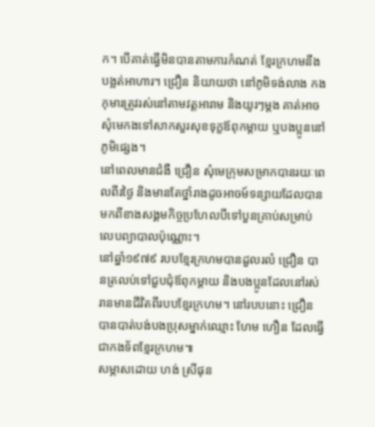ក។ បើគាត់ធ្វើមិនបានតាមការកំណត់ ខ្មែរក្រហមនឹងបង្អត់អាហារ។ ជ្រឿន និយាយថា នៅភូមិទង់លាង កងកុមារត្រូវរស់នៅតាមវត្តអារាម និងយូរៗម្តង គាត់អាចសុំមេកងទៅសាកសួរសុខទុក្ខឪពុកម្ដាយ ឬបងប្អូននៅភូមិផ្សេង។
នៅពេលមានជំងឺ ជ្រឿន សុំមេក្រុមសម្រាកបានរយៈពេលពីរថ្ងៃ និងមានតែថ្នាំរាងដូចអាចម៍ទន្សាយដែលបានមកពីខាងសង្គមកិច្ចប្រហែលបីទៅបួនគ្រាប់សម្រាប់លេបព្យាបាលប៉ុណ្ណោះ។
នៅឆ្នាំ១៩៧៩ របបខ្មែរក្រហមបានដួលរលំ ជ្រឿន បានត្រលប់ទៅជួបជុំឪពុកម្ដាយ និងបងប្អូនដែលនៅរស់រានមានជីវិតពីរបបខ្មែរក្រហម។ នៅរបបនោះ ជ្រឿន បានបាត់បង់បងប្រុសម្នាក់ឈ្មោះ ហែម ហឿន ដែលធ្វើជាកងទ័ពខ្មែរក្រហម៕
សម្ភាសដោយ ហង់ ស្រីផុន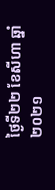ថ្ងៃទី២២ ខែសីហា ឆ្នាំ២០២១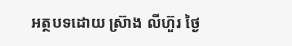អត្ថបទដោយ ស្រ៊ាង លីហ៊ួរ ថ្ងៃ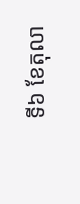ទី៦ ខែតុលា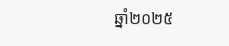ឆ្នាំ២០២៥